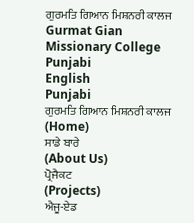ਗੁਰਮਤਿ ਗਿਆਨ ਮਿਸ਼ਨਰੀ ਕਾਲਜ Gurmat Gian Missionary College
Punjabi
English
Punjabi
ਗੁਰਮਤਿ ਗਿਆਨ ਮਿਸ਼ਨਰੀ ਕਾਲਜ
(Home)
ਸਾਡੇ ਬਾਰੇ
(About Us)
ਪ੍ਰੋਜੈਕਟ
(Projects)
ਐਜੂ-ਏਡ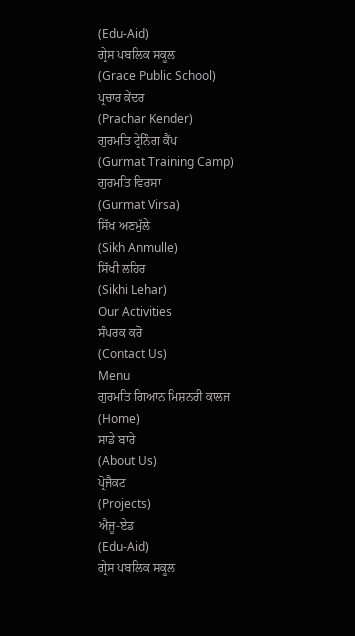(Edu-Aid)
ਗ੍ਰੇਸ ਪਬਲਿਕ ਸਕੂਲ
(Grace Public School)
ਪ੍ਰਚਾਰ ਕੇਂਦਰ
(Prachar Kender)
ਗੁਰਮਤਿ ਟ੍ਰੇਨਿੰਗ ਕੈਂਪ
(Gurmat Training Camp)
ਗੁਰਮਤਿ ਵਿਰਸਾ
(Gurmat Virsa)
ਸਿੱਖ ਅਣਮੁੱਲੇ
(Sikh Anmulle)
ਸਿੱਖੀ ਲਹਿਰ
(Sikhi Lehar)
Our Activities
ਸੰਪਰਕ ਕਰੋ
(Contact Us)
Menu
ਗੁਰਮਤਿ ਗਿਆਨ ਮਿਸ਼ਨਰੀ ਕਾਲਜ
(Home)
ਸਾਡੇ ਬਾਰੇ
(About Us)
ਪ੍ਰੋਜੈਕਟ
(Projects)
ਐਜੂ-ਏਡ
(Edu-Aid)
ਗ੍ਰੇਸ ਪਬਲਿਕ ਸਕੂਲ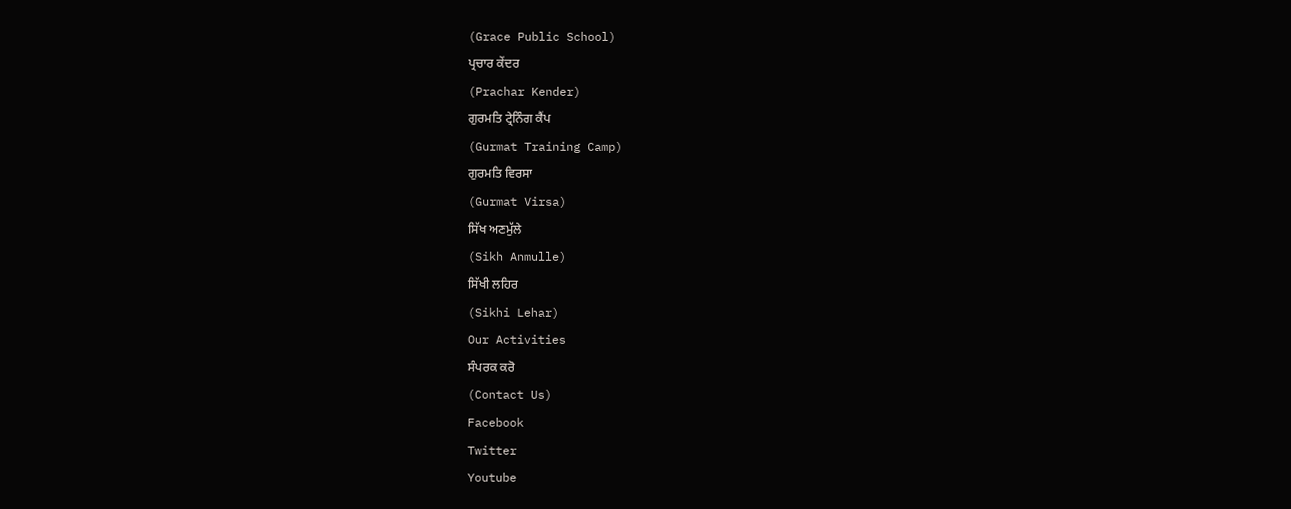(Grace Public School)
ਪ੍ਰਚਾਰ ਕੇਂਦਰ
(Prachar Kender)
ਗੁਰਮਤਿ ਟ੍ਰੇਨਿੰਗ ਕੈਂਪ
(Gurmat Training Camp)
ਗੁਰਮਤਿ ਵਿਰਸਾ
(Gurmat Virsa)
ਸਿੱਖ ਅਣਮੁੱਲੇ
(Sikh Anmulle)
ਸਿੱਖੀ ਲਹਿਰ
(Sikhi Lehar)
Our Activities
ਸੰਪਰਕ ਕਰੋ
(Contact Us)
Facebook
Twitter
Youtube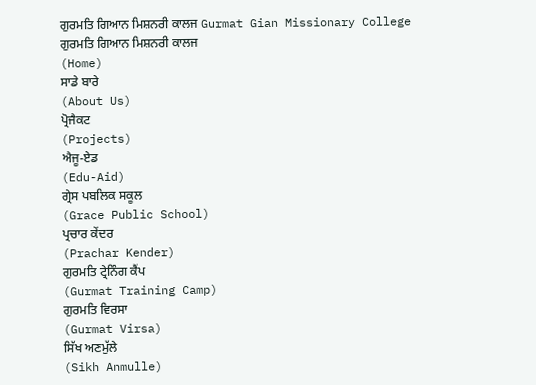ਗੁਰਮਤਿ ਗਿਆਨ ਮਿਸ਼ਨਰੀ ਕਾਲਜ Gurmat Gian Missionary College
ਗੁਰਮਤਿ ਗਿਆਨ ਮਿਸ਼ਨਰੀ ਕਾਲਜ
(Home)
ਸਾਡੇ ਬਾਰੇ
(About Us)
ਪ੍ਰੋਜੈਕਟ
(Projects)
ਐਜੂ-ਏਡ
(Edu-Aid)
ਗ੍ਰੇਸ ਪਬਲਿਕ ਸਕੂਲ
(Grace Public School)
ਪ੍ਰਚਾਰ ਕੇਂਦਰ
(Prachar Kender)
ਗੁਰਮਤਿ ਟ੍ਰੇਨਿੰਗ ਕੈਂਪ
(Gurmat Training Camp)
ਗੁਰਮਤਿ ਵਿਰਸਾ
(Gurmat Virsa)
ਸਿੱਖ ਅਣਮੁੱਲੇ
(Sikh Anmulle)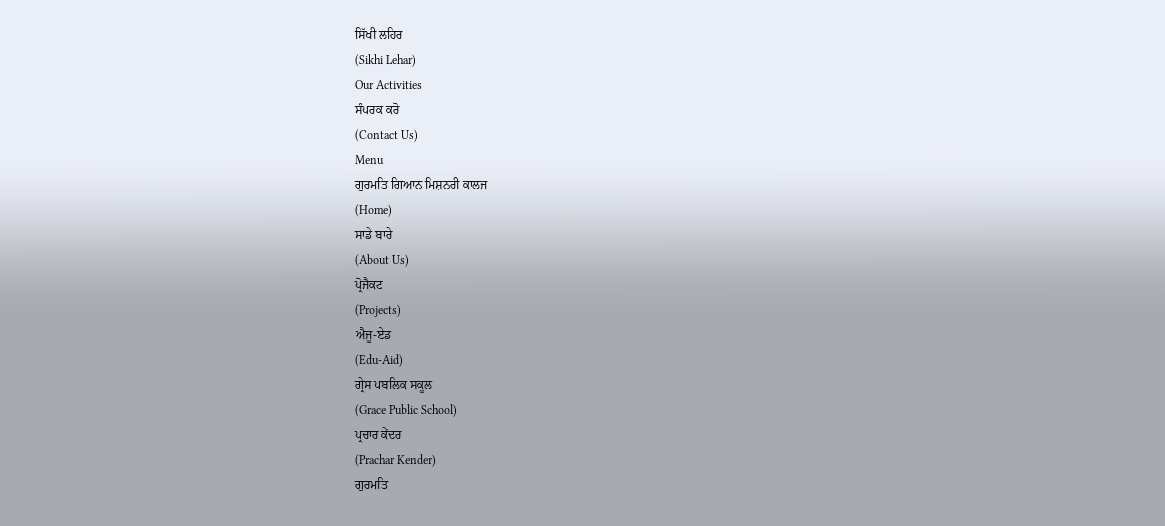ਸਿੱਖੀ ਲਹਿਰ
(Sikhi Lehar)
Our Activities
ਸੰਪਰਕ ਕਰੋ
(Contact Us)
Menu
ਗੁਰਮਤਿ ਗਿਆਨ ਮਿਸ਼ਨਰੀ ਕਾਲਜ
(Home)
ਸਾਡੇ ਬਾਰੇ
(About Us)
ਪ੍ਰੋਜੈਕਟ
(Projects)
ਐਜੂ-ਏਡ
(Edu-Aid)
ਗ੍ਰੇਸ ਪਬਲਿਕ ਸਕੂਲ
(Grace Public School)
ਪ੍ਰਚਾਰ ਕੇਂਦਰ
(Prachar Kender)
ਗੁਰਮਤਿ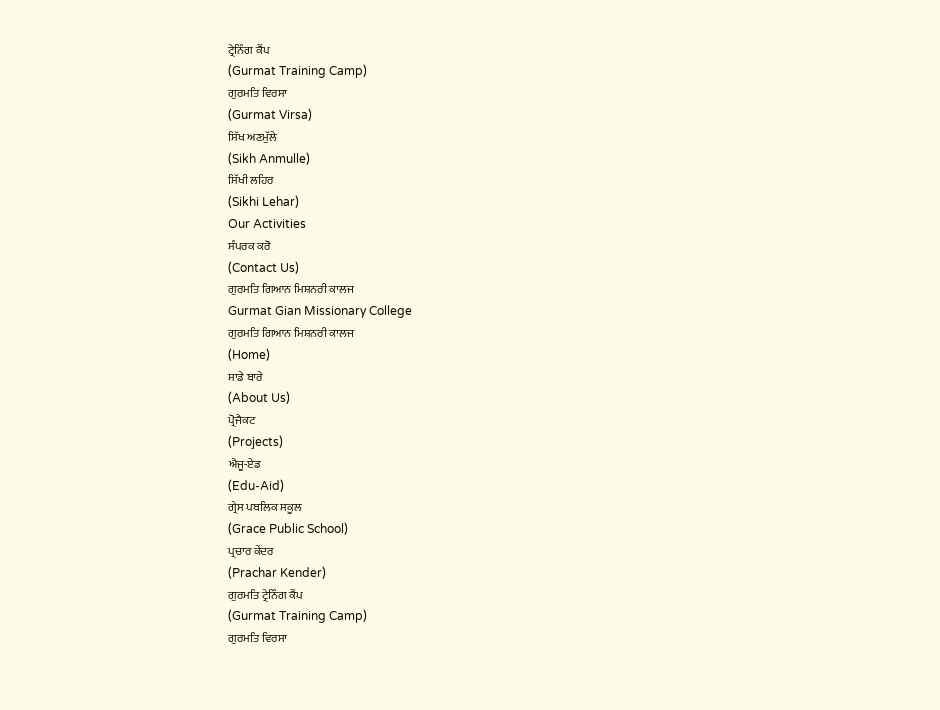ਟ੍ਰੇਨਿੰਗ ਕੈਂਪ
(Gurmat Training Camp)
ਗੁਰਮਤਿ ਵਿਰਸਾ
(Gurmat Virsa)
ਸਿੱਖ ਅਣਮੁੱਲੇ
(Sikh Anmulle)
ਸਿੱਖੀ ਲਹਿਰ
(Sikhi Lehar)
Our Activities
ਸੰਪਰਕ ਕਰੋ
(Contact Us)
ਗੁਰਮਤਿ ਗਿਆਨ ਮਿਸ਼ਨਰੀ ਕਾਲਜ
Gurmat Gian Missionary College
ਗੁਰਮਤਿ ਗਿਆਨ ਮਿਸ਼ਨਰੀ ਕਾਲਜ
(Home)
ਸਾਡੇ ਬਾਰੇ
(About Us)
ਪ੍ਰੋਜੈਕਟ
(Projects)
ਐਜੂ-ਏਡ
(Edu-Aid)
ਗ੍ਰੇਸ ਪਬਲਿਕ ਸਕੂਲ
(Grace Public School)
ਪ੍ਰਚਾਰ ਕੇਂਦਰ
(Prachar Kender)
ਗੁਰਮਤਿ ਟ੍ਰੇਨਿੰਗ ਕੈਂਪ
(Gurmat Training Camp)
ਗੁਰਮਤਿ ਵਿਰਸਾ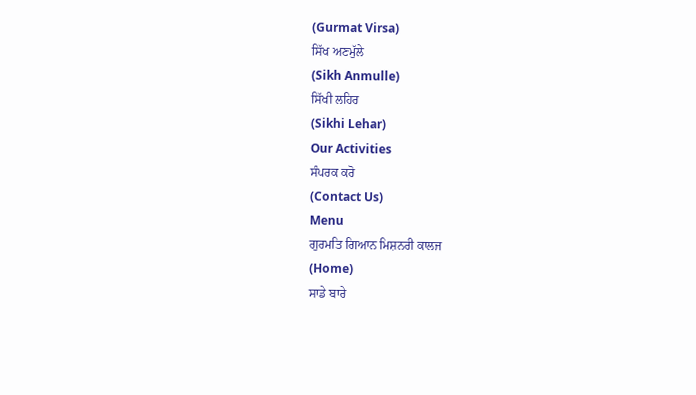(Gurmat Virsa)
ਸਿੱਖ ਅਣਮੁੱਲੇ
(Sikh Anmulle)
ਸਿੱਖੀ ਲਹਿਰ
(Sikhi Lehar)
Our Activities
ਸੰਪਰਕ ਕਰੋ
(Contact Us)
Menu
ਗੁਰਮਤਿ ਗਿਆਨ ਮਿਸ਼ਨਰੀ ਕਾਲਜ
(Home)
ਸਾਡੇ ਬਾਰੇ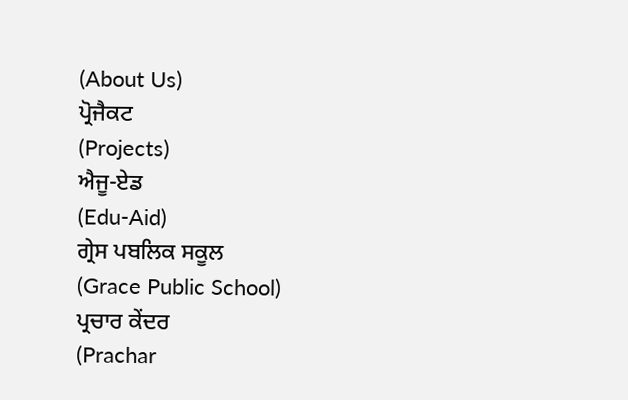(About Us)
ਪ੍ਰੋਜੈਕਟ
(Projects)
ਐਜੂ-ਏਡ
(Edu-Aid)
ਗ੍ਰੇਸ ਪਬਲਿਕ ਸਕੂਲ
(Grace Public School)
ਪ੍ਰਚਾਰ ਕੇਂਦਰ
(Prachar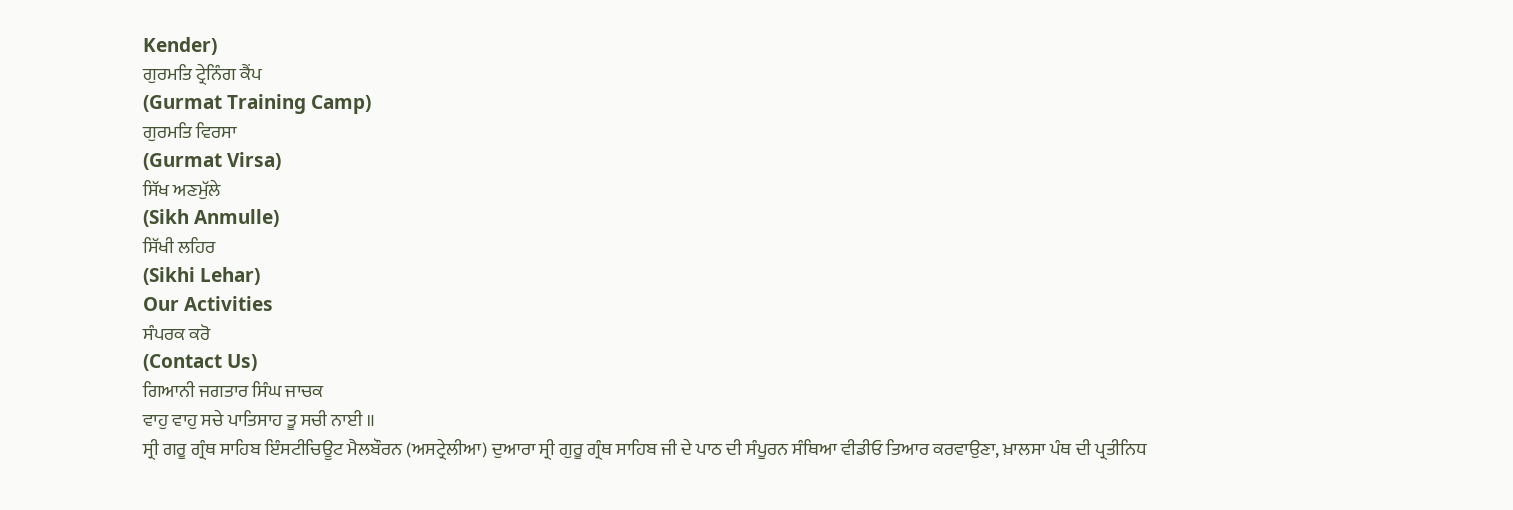Kender)
ਗੁਰਮਤਿ ਟ੍ਰੇਨਿੰਗ ਕੈਂਪ
(Gurmat Training Camp)
ਗੁਰਮਤਿ ਵਿਰਸਾ
(Gurmat Virsa)
ਸਿੱਖ ਅਣਮੁੱਲੇ
(Sikh Anmulle)
ਸਿੱਖੀ ਲਹਿਰ
(Sikhi Lehar)
Our Activities
ਸੰਪਰਕ ਕਰੋ
(Contact Us)
ਗਿਆਨੀ ਜਗਤਾਰ ਸਿੰਘ ਜਾਚਕ
ਵਾਹੁ ਵਾਹੁ ਸਚੇ ਪਾਤਿਸਾਹ ਤੂ ਸਚੀ ਨਾਈ ॥
ਸ੍ਰੀ ਗਰੂ ਗ੍ਰੰਥ ਸਾਹਿਬ ਇੰਸਟੀਚਿਊਟ ਮੈਲਬੌਰਨ (ਅਸਟ੍ਰੇਲੀਆ) ਦੁਆਰਾ ਸ੍ਰੀ ਗੁਰੂ ਗ੍ਰੰਥ ਸਾਹਿਬ ਜੀ ਦੇ ਪਾਠ ਦੀ ਸੰਪੂਰਨ ਸੰਥਿਆ ਵੀਡੀਓ ਤਿਆਰ ਕਰਵਾਉਣਾ, ਖ਼ਾਲਸਾ ਪੰਥ ਦੀ ਪ੍ਰਤੀਨਿਧ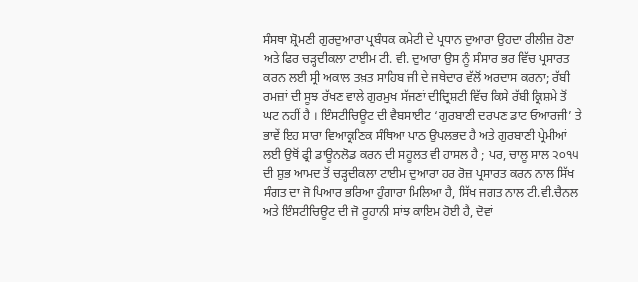ਸੰਸਥਾ ਸ਼੍ਰੋਮਣੀ ਗੁਰਦੁਆਰਾ ਪ੍ਰਬੰਧਕ ਕਮੇਟੀ ਦੇ ਪ੍ਰਧਾਨ ਦੁਆਰਾ ਉਹਦਾ ਰੀਲੀਜ਼ ਹੋਣਾ ਅਤੇ ਫਿਰ ਚੜ੍ਹਦੀਕਲਾ ਟਾਈਮ ਟੀ. ਵੀ. ਦੁਆਰਾ ਉਸ ਨੂੰ ਸੰਸਾਰ ਭਰ ਵਿੱਚ ਪ੍ਰਸਾਰਤ ਕਰਨ ਲਈ ਸ੍ਰੀ ਅਕਾਲ ਤਖ਼ਤ ਸਾਹਿਬ ਜੀ ਦੇ ਜਥੇਦਾਰ ਵੱਲੋਂ ਅਰਦਾਸ ਕਰਨਾ; ਰੱਬੀ ਰਮਜ਼ਾਂ ਦੀ ਸੂਝ ਰੱਖਣ ਵਾਲੇ ਗੁਰਮੁਖ ਸੱਜਣਾਂ ਦੀਦ੍ਰਿਸ਼ਟੀ ਵਿੱਚ ਕਿਸੇ ਰੱਬੀ ਕ੍ਰਿਸ਼ਮੇ ਤੋਂ ਘਟ ਨਹੀਂ ਹੈ । ਇੰਸਟੀਚਿਊਟ ਦੀ ਵੈਬਸਾਈਟ ‘ਗੁਰਬਾਣੀ ਦਰਪਣ ਡਾਟ ਓਆਰਜੀ’ ਤੇ ਭਾਵੇਂ ਇਹ ਸਾਰਾ ਵਿਆਕ੍ਰਣਿਕ ਸੰਥਿਆ ਪਾਠ ਉਪਲਭਦ ਹੈ ਅਤੇ ਗੁਰਬਾਣੀ ਪ੍ਰੇਮੀਆਂ ਲਈ ਉਥੋਂ ਫ੍ਰੀ ਡਾਊਨਲੋਡ ਕਰਨ ਦੀ ਸਹੂਲਤ ਵੀ ਹਾਸਲ ਹੈ ; ਪਰ, ਚਾਲੂ ਸਾਲ ੨੦੧੫ ਦੀ ਸ਼ੁਭ ਆਮਦ ਤੋਂ ਚੜ੍ਹਦੀਕਲਾ ਟਾਈਮ ਦੁਆਰਾ ਹਰ ਰੋਜ਼ ਪ੍ਰਸਾਰਤ ਕਰਨ ਨਾਲ ਸਿੱਖ ਸੰਗਤ ਦਾ ਜੋ ਪਿਆਰ ਭਰਿਆ ਹੁੰਗਾਰਾ ਮਿਲਿਆ ਹੈ, ਸਿੱਖ ਜਗਤ ਨਾਲ ਟੀ.ਵੀ.ਚੈਨਲ ਅਤੇ ਇੰਸਟੀਚਿਊਟ ਦੀ ਜੋ ਰੂਹਾਨੀ ਸਾਂਝ ਕਾਇਮ ਹੋਈ ਹੈ, ਦੋਵਾਂ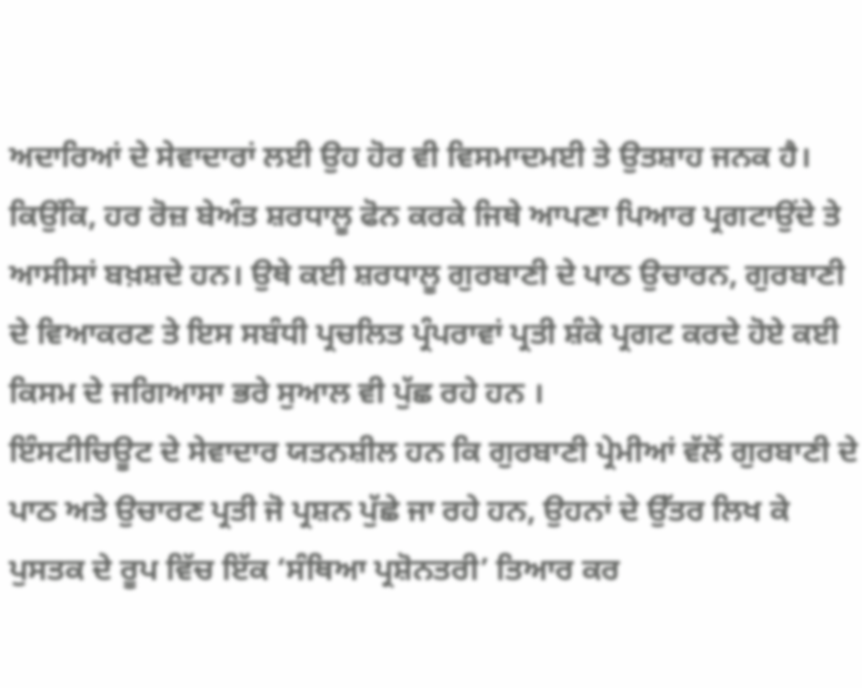ਅਦਾਰਿਆਂ ਦੇ ਸੇਵਾਦਾਰਾਂ ਲਈ ਉਹ ਹੋਰ ਵੀ ਵਿਸਮਾਦਮਈ ਤੇ ਉਤਸ਼ਾਹ ਜਨਕ ਹੈ। ਕਿਉਂਕਿ, ਹਰ ਰੋਜ਼ ਬੇਅੰਤ ਸ਼ਰਧਾਲੂ ਫੋਨ ਕਰਕੇ ਜਿਥੇ ਆਪਣਾ ਪਿਆਰ ਪ੍ਰਗਟਾਉਂਦੇ ਤੇ ਆਸੀਸਾਂ ਬਖ਼ਸ਼ਦੇ ਹਨ। ਉਥੇ ਕਈ ਸ਼ਰਧਾਲੂ ਗੁਰਬਾਣੀ ਦੇ ਪਾਠ ਉਚਾਰਨ, ਗੁਰਬਾਣੀ ਦੇ ਵਿਆਕਰਣ ਤੇ ਇਸ ਸਬੰਧੀ ਪ੍ਰਚਲਿਤ ਪ੍ਰੰਪਰਾਵਾਂ ਪ੍ਰਤੀ ਸ਼ੰਕੇ ਪ੍ਰਗਟ ਕਰਦੇ ਹੋਏ ਕਈ ਕਿਸਮ ਦੇ ਜਗਿਆਸਾ ਭਰੇ ਸੁਆਲ ਵੀ ਪੁੱਛ ਰਹੇ ਹਨ ।
ਇੰਸਟੀਚਿਊਟ ਦੇ ਸੇਵਾਦਾਰ ਯਤਨਸ਼ੀਲ ਹਨ ਕਿ ਗੁਰਬਾਣੀ ਪ੍ਰੇਮੀਆਂ ਵੱਲੋਂ ਗੁਰਬਾਣੀ ਦੇ ਪਾਠ ਅਤੇ ਉਚਾਰਣ ਪ੍ਰਤੀ ਜੋ ਪ੍ਰਸ਼ਨ ਪੁੱਛੇ ਜਾ ਰਹੇ ਹਨ, ਉਹਨਾਂ ਦੇ ਉੱਤਰ ਲਿਖ ਕੇ ਪੁਸਤਕ ਦੇ ਰੂਪ ਵਿੱਚ ਇੱਕ ‘ਸੰਥਿਆ ਪ੍ਰਸ਼ੋਨਤਰੀ’ ਤਿਆਰ ਕਰ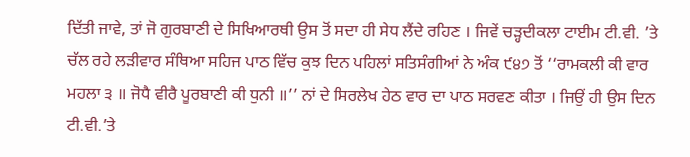ਦਿੱਤੀ ਜਾਵੇ, ਤਾਂ ਜੋ ਗੁਰਬਾਣੀ ਦੇ ਸਿਖਿਆਰਥੀ ਉਸ ਤੋਂ ਸਦਾ ਹੀ ਸੇਧ ਲੈਂਦੇ ਰਹਿਣ । ਜਿਵੇਂ ਚੜ੍ਹਦੀਕਲਾ ਟਾਈਮ ਟੀ.ਵੀ. ’ਤੇ ਚੱਲ ਰਹੇ ਲੜੀਵਾਰ ਸੰਥਿਆ ਸਹਿਜ ਪਾਠ ਵਿੱਚ ਕੁਝ ਦਿਨ ਪਹਿਲਾਂ ਸਤਿਸੰਗੀਆਂ ਨੇ ਅੰਕ ੯੪੭ ਤੋਂ ‘‘ਰਾਮਕਲੀ ਕੀ ਵਾਰ ਮਹਲਾ ੩ ॥ ਜੋਧੈ ਵੀਰੈ ਪੂਰਬਾਣੀ ਕੀ ਧੁਨੀ ॥’’ ਨਾਂ ਦੇ ਸਿਰਲੇਖ ਹੇਠ ਵਾਰ ਦਾ ਪਾਠ ਸਰਵਣ ਕੀਤਾ । ਜਿਉਂ ਹੀ ਉਸ ਦਿਨ ਟੀ.ਵੀ.’ਤੇ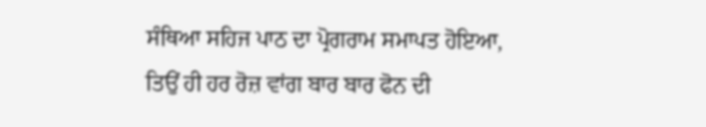ਸੰਥਿਆ ਸਹਿਜ ਪਾਠ ਦਾ ਪ੍ਰੋਗਰਾਮ ਸਮਾਪਤ ਹੋਇਆ, ਤਿਉਂ ਹੀ ਹਰ ਰੋਜ਼ ਵਾਂਗ ਬਾਰ ਬਾਰ ਫੋਨ ਦੀ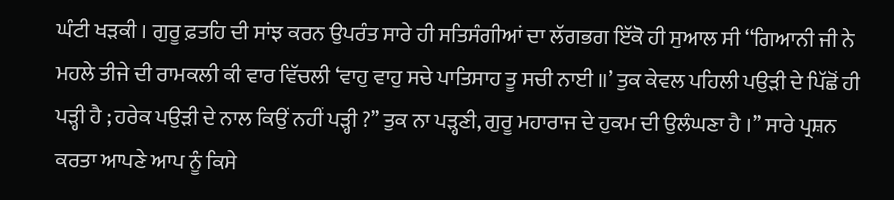ਘੰਟੀ ਖੜਕੀ । ਗੁਰੂ ਫ਼ਤਹਿ ਦੀ ਸਾਂਝ ਕਰਨ ਉਪਰੰਤ ਸਾਰੇ ਹੀ ਸਤਿਸੰਗੀਆਂ ਦਾ ਲੱਗਭਗ ਇੱਕੋ ਹੀ ਸੁਆਲ ਸੀ ‘‘ਗਿਆਨੀ ਜੀ ਨੇ ਮਹਲੇ ਤੀਜੇ ਦੀ ਰਾਮਕਲੀ ਕੀ ਵਾਰ ਵਿੱਚਲੀ ‘ਵਾਹੁ ਵਾਹੁ ਸਚੇ ਪਾਤਿਸਾਹ ਤੂ ਸਚੀ ਨਾਈ ॥’ ਤੁਕ ਕੇਵਲ ਪਹਿਲੀ ਪਉੜੀ ਦੇ ਪਿੱਛੋਂ ਹੀ ਪੜ੍ਹੀ ਹੈ ; ਹਰੇਕ ਪਉੜੀ ਦੇ ਨਾਲ ਕਿਉਂ ਨਹੀਂ ਪੜ੍ਹੀ ?’’ ਤੁਕ ਨਾ ਪੜ੍ਹਣੀ, ਗੁਰੂ ਮਹਾਰਾਜ ਦੇ ਹੁਕਮ ਦੀ ਉਲੰਘਣਾ ਹੈ ।’’ ਸਾਰੇ ਪ੍ਰਸ਼ਨ ਕਰਤਾ ਆਪਣੇ ਆਪ ਨੂੰ ਕਿਸੇ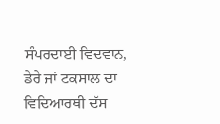ਸੰਪਰਦਾਈ ਵਿਦਵਾਨ, ਡੇਰੇ ਜਾਂ ਟਕਸਾਲ ਦਾ ਵਿਦਿਆਰਥੀ ਦੱਸ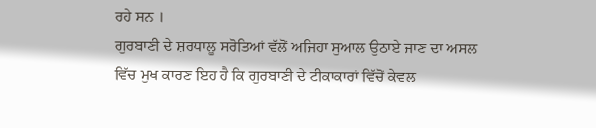ਰਹੇ ਸਨ ।
ਗੁਰਬਾਣੀ ਦੇ ਸ਼ਰਧਾਲੂ ਸਰੋਤਿਆਂ ਵੱਲੋਂ ਅਜਿਹਾ ਸੁਆਲ ਉਠਾਏ ਜਾਣ ਦਾ ਅਸਲ ਵਿੱਚ ਮੁਖ ਕਾਰਣ ਇਹ ਹੈ ਕਿ ਗੁਰਬਾਣੀ ਦੇ ਟੀਕਾਕਾਰਾਂ ਵਿੱਚੋਂ ਕੇਵਲ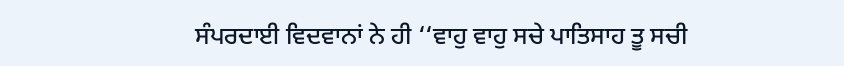ਸੰਪਰਦਾਈ ਵਿਦਵਾਨਾਂ ਨੇ ਹੀ ‘‘ਵਾਹੁ ਵਾਹੁ ਸਚੇ ਪਾਤਿਸਾਹ ਤੂ ਸਚੀ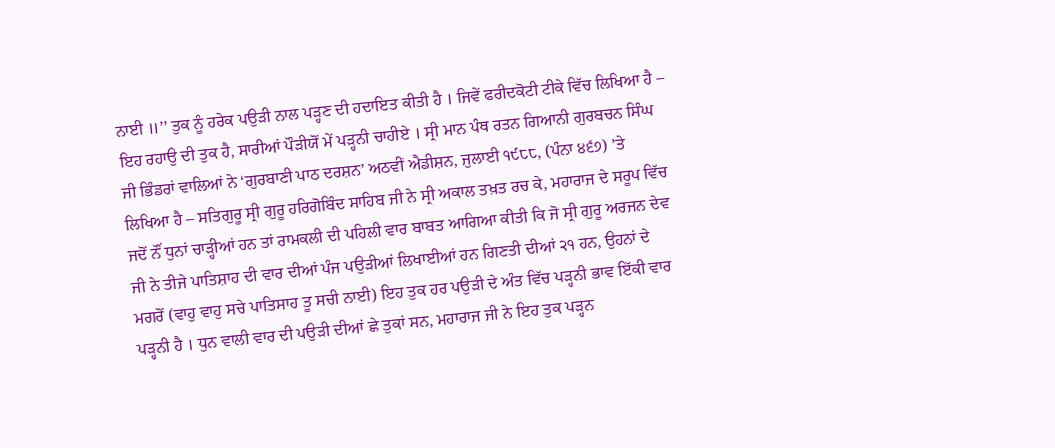ਨਾਈ ॥’’ ਤੁਕ ਨੂੰ ਹਰੇਕ ਪਉੜੀ ਨਾਲ ਪੜ੍ਹਣ ਦੀ ਹਦਾਇਤ ਕੀਤੀ ਹੈ । ਜਿਵੇਂ ਫਰੀਦਕੋਟੀ ਟੀਕੇ ਵਿੱਚ ਲਿਖਿਆ ਹੈ – ਇਹ ਰਹਾਉ ਦੀ ਤੁਕ ਹੈ, ਸਾਰੀਆਂ ਪੌੜੀਯੋਂ ਮੇਂ ਪੜ੍ਹਨੀ ਚਾਹੀਏ । ਸ੍ਰੀ ਮਾਨ ਪੰਥ ਰਤਨ ਗਿਆਨੀ ਗੁਰਬਚਨ ਸਿੰਘ ਜੀ ਭਿੰਡਰਾਂ ਵਾਲਿਆਂ ਨੇ ‘ਗੁਰਬਾਣੀ ਪਾਠ ਦਰਸ਼ਨ’ ਅਠਵੀਂ ਐਡੀਸ਼ਨ, ਜੁਲਾਈ ੧੯੮੮, (ਪੰਨਾ ੪੬੭) ’ਤੇ ਲਿਖਿਆ ਹੈ – ਸਤਿਗੁਰੂ ਸ੍ਰੀ ਗੁਰੂ ਹਰਿਗੋਬਿੰਦ ਸਾਹਿਬ ਜੀ ਨੇ ਸ੍ਰੀ ਅਕਾਲ ਤਖ਼ਤ ਰਚ ਕੇ, ਮਹਾਰਾਜ ਦੇ ਸਰੂਪ ਵਿੱਚ ਜਦੋਂ ਨੌਂ ਧੁਨਾਂ ਚਾੜ੍ਹੀਆਂ ਹਨ ਤਾਂ ਰਾਮਕਲੀ ਦੀ ਪਹਿਲੀ ਵਾਰ ਬਾਬਤ ਆਗਿਆ ਕੀਤੀ ਕਿ ਜੋ ਸ੍ਰੀ ਗੁਰੂ ਅਰਜਨ ਦੇਵ ਜੀ ਨੇ ਤੀਜੇ ਪਾਤਿਸ਼ਾਹ ਦੀ ਵਾਰ ਦੀਆਂ ਪੰਜ ਪਉੜੀਆਂ ਲਿਖਾਈਆਂ ਹਨ ਗਿਣਤੀ ਦੀਆਂ ੨੧ ਹਨ, ਉਹਨਾਂ ਦੇ ਮਗਰੋਂ (ਵਾਹੁ ਵਾਹੁ ਸਚੇ ਪਾਤਿਸਾਹ ਤੂ ਸਚੀ ਨਾਈ) ਇਹ ਤੁਕ ਹਰ ਪਉੜੀ ਦੇ ਅੰਤ ਵਿੱਚ ਪੜ੍ਹਨੀ ਭਾਵ ਇੱਕੀ ਵਾਰ ਪੜ੍ਹਨੀ ਹੈ । ਧੁਨ ਵਾਲੀ ਵਾਰ ਦੀ ਪਉੜੀ ਦੀਆਂ ਛੇ ਤੁਕਾਂ ਸਨ, ਮਹਾਰਾਜ ਜੀ ਨੇ ਇਹ ਤੁਕ ਪੜ੍ਹਨ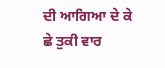ਦੀ ਆਗਿਆ ਦੇ ਕੇ ਛੇ ਤੁਕੀ ਵਾਰ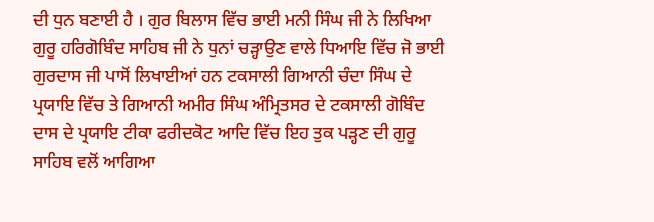ਦੀ ਧੁਨ ਬਣਾਈ ਹੈ । ਗੁਰ ਬਿਲਾਸ ਵਿੱਚ ਭਾਈ ਮਨੀ ਸਿੰਘ ਜੀ ਨੇ ਲਿਖਿਆ ਗੁਰੂ ਹਰਿਗੋਬਿੰਦ ਸਾਹਿਬ ਜੀ ਨੇ ਧੁਨਾਂ ਚੜ੍ਹਾਉਣ ਵਾਲੇ ਧਿਆਇ ਵਿੱਚ ਜੋ ਭਾਈ ਗੁਰਦਾਸ ਜੀ ਪਾਸੋਂ ਲਿਖਾਈਆਂ ਹਨ ਟਕਸਾਲੀ ਗਿਆਨੀ ਚੰਦਾ ਸਿੰਘ ਦੇ ਪ੍ਰਯਾਇ ਵਿੱਚ ਤੇ ਗਿਆਨੀ ਅਮੀਰ ਸਿੰਘ ਅੰਮ੍ਰਿਤਸਰ ਦੇ ਟਕਸਾਲੀ ਗੋਬਿੰਦ ਦਾਸ ਦੇ ਪ੍ਰਯਾਇ ਟੀਕਾ ਫਰੀਦਕੋਟ ਆਦਿ ਵਿੱਚ ਇਹ ਤੁਕ ਪੜ੍ਹਣ ਦੀ ਗੁਰੂ ਸਾਹਿਬ ਵਲੋਂ ਆਗਿਆ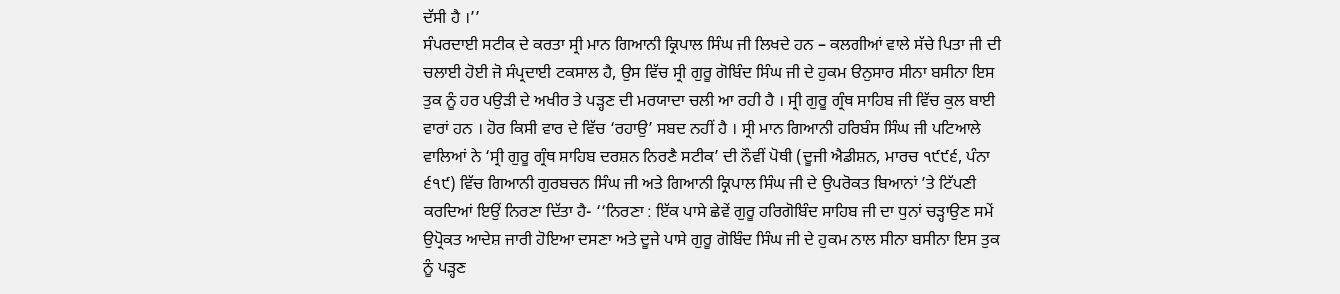ਦੱਸੀ ਹੈ ।’’
ਸੰਪਰਦਾਈ ਸਟੀਕ ਦੇ ਕਰਤਾ ਸ੍ਰੀ ਮਾਨ ਗਿਆਨੀ ਕ੍ਰਿਪਾਲ ਸਿੰਘ ਜੀ ਲਿਖਦੇ ਹਨ – ਕਲਗੀਆਂ ਵਾਲੇ ਸੱਚੇ ਪਿਤਾ ਜੀ ਦੀ ਚਲਾਈ ਹੋਈ ਜੋ ਸੰਪ੍ਰਦਾਈ ਟਕਸਾਲ ਹੈ, ਉਸ ਵਿੱਚ ਸ੍ਰੀ ਗੁਰੂ ਗੋਬਿੰਦ ਸਿੰਘ ਜੀ ਦੇ ਹੁਕਮ ੳਨੁਸਾਰ ਸੀਨਾ ਬਸੀਨਾ ਇਸ ਤੁਕ ਨੂੰ ਹਰ ਪਉੜੀ ਦੇ ਅਖੀਰ ਤੇ ਪੜ੍ਹਣ ਦੀ ਮਰਯਾਦਾ ਚਲੀ ਆ ਰਹੀ ਹੈ । ਸ੍ਰੀ ਗੁਰੂ ਗ੍ਰੰਥ ਸਾਹਿਬ ਜੀ ਵਿੱਚ ਕੁਲ ਬਾਈ ਵਾਰਾਂ ਹਨ । ਹੋਰ ਕਿਸੀ ਵਾਰ ਦੇ ਵਿੱਚ ‘ਰਹਾਉ’ ਸਬਦ ਨਹੀਂ ਹੈ । ਸ੍ਰੀ ਮਾਨ ਗਿਆਨੀ ਹਰਿਬੰਸ ਸਿੰਘ ਜੀ ਪਟਿਆਲੇ ਵਾਲਿਆਂ ਨੇ ‘ਸ੍ਰੀ ਗੁਰੂ ਗ੍ਰੰਥ ਸਾਹਿਬ ਦਰਸ਼ਨ ਨਿਰਣੈ ਸਟੀਕ’ ਦੀ ਨੌਵੀਂ ਪੋਥੀ (ਦੂਜੀ ਐਡੀਸ਼ਨ, ਮਾਰਚ ੧੯੯੬, ਪੰਨਾ ੬੧੯) ਵਿੱਚ ਗਿਆਨੀ ਗੁਰਬਚਨ ਸਿੰਘ ਜੀ ਅਤੇ ਗਿਆਨੀ ਕ੍ਰਿਪਾਲ ਸਿੰਘ ਜੀ ਦੇ ਉਪਰੋਕਤ ਬਿਆਨਾਂ ’ਤੇ ਟਿੱਪਣੀ ਕਰਦਿਆਂ ਇਉਂ ਨਿਰਣਾ ਦਿੱਤਾ ਹੈ- ‘‘ਨਿਰਣਾ : ਇੱਕ ਪਾਸੇ ਛੇਵੇਂ ਗੁਰੂ ਹਰਿਗੋਬਿੰਦ ਸਾਹਿਬ ਜੀ ਦਾ ਧੁਨਾਂ ਚੜ੍ਹਾਉਣ ਸਮੇਂ ਉਪ੍ਰੋਕਤ ਆਦੇਸ਼ ਜਾਰੀ ਹੋਇਆ ਦਸਣਾ ਅਤੇ ਦੂਜੇ ਪਾਸੇ ਗੁਰੂ ਗੋਬਿੰਦ ਸਿੰਘ ਜੀ ਦੇ ਹੁਕਮ ਨਾਲ ਸੀਨਾ ਬਸੀਨਾ ਇਸ ਤੁਕ ਨੂੰ ਪੜ੍ਹਣ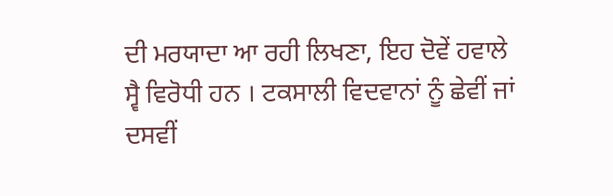ਦੀ ਮਰਯਾਦਾ ਆ ਰਹੀ ਲਿਖਣਾ, ਇਹ ਦੋਵੇਂ ਹਵਾਲੇ ਸ੍ਵੈ ਵਿਰੋਧੀ ਹਨ । ਟਕਸਾਲੀ ਵਿਦਵਾਨਾਂ ਨੂੰ ਛੇਵੀਂ ਜਾਂ ਦਸਵੀਂ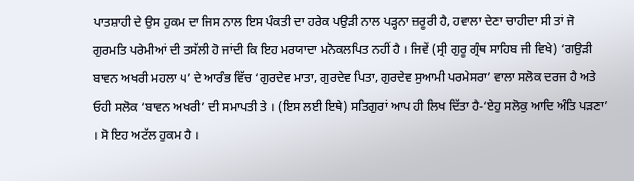ਪਾਤਸ਼ਾਹੀ ਦੇ ਉਸ ਹੁਕਮ ਦਾ ਜਿਸ ਨਾਲ ਇਸ ਪੰਕਤੀ ਦਾ ਹਰੇਕ ਪਉੜੀ ਨਾਲ ਪੜ੍ਹਨਾ ਜ਼ਰੂਰੀ ਹੈ, ਹਵਾਲਾ ਦੇਣਾ ਚਾਹੀਦਾ ਸੀ ਤਾਂ ਜੋ ਗੁਰਮਤਿ ਪਰੇਮੀਆਂ ਦੀ ਤਸੱਲੀ ਹੋ ਜਾਂਦੀ ਕਿ ਇਹ ਮਰਯਾਦਾ ਮਨੋਕਲਪਿਤ ਨਹੀਂ ਹੈ । ਜਿਵੇਂ (ਸ੍ਰੀ ਗੁਰੂ ਗ੍ਰੰਥ ਸਾਹਿਬ ਜੀ ਵਿਖੇ) ‘ਗਉੜੀ ਬਾਵਨ ਅਖਰੀ ਮਹਲਾ ੫’ ਦੇ ਆਰੰਭ ਵਿੱਚ ‘ਗੁਰਦੇਵ ਮਾਤਾ, ਗੁਰਦੇਵ ਪਿਤਾ, ਗੁਰਦੇਵ ਸੁਆਮੀ ਪਰਮੇਸਰਾ’ ਵਾਲਾ ਸਲੋਕ ਦਰਜ ਹੈ ਅਤੇ ਓਹੀ ਸਲੋਕ ‘ਬਾਵਨ ਅਖਰੀ’ ਦੀ ਸਮਾਪਤੀ ਤੇ । (ਇਸ ਲਈ ਇਥੇ) ਸਤਿਗੁਰਾਂ ਆਪ ਹੀ ਲਿਖ ਦਿੱਤਾ ਹੈ-‘ਏਹੁ ਸਲੋਕੁ ਆਦਿ ਅੰਤਿ ਪੜਣਾ’ । ਸੋ ਇਹ ਅਟੱਲ ਹੁਕਮ ਹੈ ।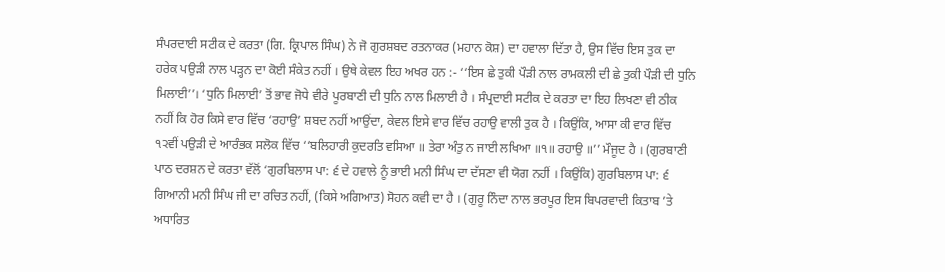ਸੰਪਰਦਾਈ ਸਟੀਕ ਦੇ ਕਰਤਾ (ਗਿ. ਕ੍ਰਿਪਾਲ ਸਿੰਘ) ਨੇ ਜੋ ਗੁਰਸ਼ਬਦ ਰਤਨਾਕਰ (ਮਹਾਨ ਕੋਸ਼) ਦਾ ਹਵਾਲਾ ਦਿੱਤਾ ਹੈ, ਉਸ ਵਿੱਚ ਇਸ ਤੁਕ ਦਾ ਹਰੇਕ ਪਉੜੀ ਨਾਲ ਪੜ੍ਹਨ ਦਾ ਕੋਈ ਸੰਕੇਤ ਨਹੀਂ । ਉਥੇ ਕੇਵਲ ਇਹ ਅਖਰ ਹਨ :- ‘‘ਇਸ ਛੇ ਤੁਕੀ ਪੌੜੀ ਨਾਲ ਰਾਮਕਲੀ ਦੀ ਛੇ ਤੁਕੀ ਪੌੜੀ ਦੀ ਧੁਨਿ ਮਿਲਾਈ’’। ‘ਧੁਨਿ ਮਿਲਾਈ’ ਤੋਂ ਭਾਵ ਜੋਧੇ ਵੀਰੇ ਪੂਰਬਾਣੀ ਦੀ ਧੁਨਿ ਨਾਲ ਮਿਲਾਈ ਹੈ । ਸੰਪ੍ਰਦਾਈ ਸਟੀਕ ਦੇ ਕਰਤਾ ਦਾ ਇਹ ਲਿਖਣਾ ਵੀ ਠੀਕ ਨਹੀਂ ਕਿ ਹੋਰ ਕਿਸੇ ਵਾਰ ਵਿੱਚ ‘ਰਹਾਉ’ ਸ਼ਬਦ ਨਹੀਂ ਆਉਂਦਾ, ਕੇਵਲ ਇਸੇ ਵਾਰ ਵਿੱਚ ਰਹਾਉ ਵਾਲੀ ਤੁਕ ਹੈ । ਕਿਉਂਕਿ, ਆਸਾ ਕੀ ਵਾਰ ਵਿੱਚ ੧੨ਵੀਂ ਪਉੜੀ ਦੇ ਆਰੰਭਕ ਸਲੋਕ ਵਿੱਚ ‘‘ਬਲਿਹਾਰੀ ਕੁਦਰਤਿ ਵਸਿਆ ॥ ਤੇਰਾ ਅੰਤੁ ਨ ਜਾਈ ਲਖਿਆ ॥੧॥ ਰਹਾਉ ॥’’ ਮੌਜੂਦ ਹੈ । (ਗੁਰਬਾਣੀ ਪਾਠ ਦਰਸ਼ਨ ਦੇ ਕਰਤਾ ਵੱਲੋਂ ‘ਗੁਰਬਿਲਾਸ ਪਾ: ੬ ਦੇ ਹਵਾਲੇ ਨੂੰ ਭਾਈ ਮਨੀ ਸਿੰਘ ਦਾ ਦੱਸਣਾ ਵੀ ਯੋਗ ਨਹੀਂ । ਕਿਉਂਕਿ) ਗੁਰਬਿਲਾਸ ਪਾ: ੬ ਗਿਆਨੀ ਮਨੀ ਸਿੰਘ ਜੀ ਦਾ ਰਚਿਤ ਨਹੀਂ, (ਕਿਸੇ ਅਗਿਆਤ) ਸੋਹਨ ਕਵੀ ਦਾ ਹੈ । (ਗੁਰੂ ਨਿੰਦਾ ਨਾਲ ਭਰਪੂਰ ਇਸ ਬਿਪਰਵਾਦੀ ਕਿਤਾਬ ’ਤੇ ਅਧਾਰਿਤ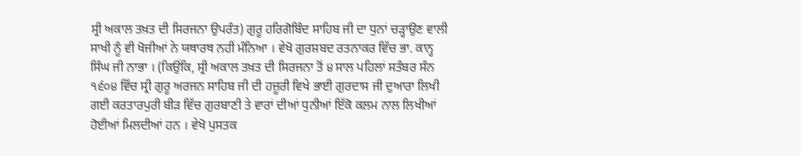ਸ੍ਰੀ ਅਕਾਲ ਤਖ਼ਤ ਦੀ ਸਿਰਜਨਾ ਉਪਰੰਤ) ਗੁਰੂ ਹਰਿਗੋਬਿੰਦ ਸਾਹਿਬ ਜੀ ਦਾ ਧੁਨਾਂ ਚੜ੍ਹਾਉਣ ਵਾਲੀ ਸਾਖੀ ਨੂੰ ਵੀ ਖੋਜੀਆਂ ਨੇ ਯਥਾਰਥ ਨਹੀਂ ਮੰਨਿਆ । ਵੇਖੋ ਗੁਰਸ਼ਬਦ ਰਤਨਾਕਰ ਵਿੱਚ ਭਾ. ਕਾਨ੍ਹ ਸਿੰਘ ਜੀ ਨਾਭਾ । (ਕਿਉਂਕਿ, ਸ੍ਰੀ ਅਕਾਲ ਤਖ਼ਤ ਦੀ ਸਿਰਜਨਾ ਤੋਂ ੪ ਸਾਲ ਪਹਿਲਾਂ ਸਤੰਬਰ ਸੰਨ ੧੬੦੪ ਵਿੱਚ ਸ੍ਰੀ ਗੁਰੂ ਅਰਜਨ ਸਾਹਿਬ ਜੀ ਦੀ ਹਜ਼ੂਰੀ ਵਿਖੇ ਭਾਈ ਗੁਰਦਾਸ ਜੀ ਦੁਆਰਾ ਲਿਖੀ ਗਈ ਕਰਤਾਰਪੁਰੀ ਬੀੜ ਵਿੱਚ ਗੁਰਬਾਣੀ ਤੇ ਵਾਰਾਂ ਦੀਆਂ ਧੁਨੀਆਂ ਇੱਕੋ ਕਲਮ ਨਾਲ ਲਿਖੀਆਂ ਹੋਈਆਂ ਮਿਲਦੀਆਂ ਹਨ । ਵੇਖੋ ਪੁਸਤਕ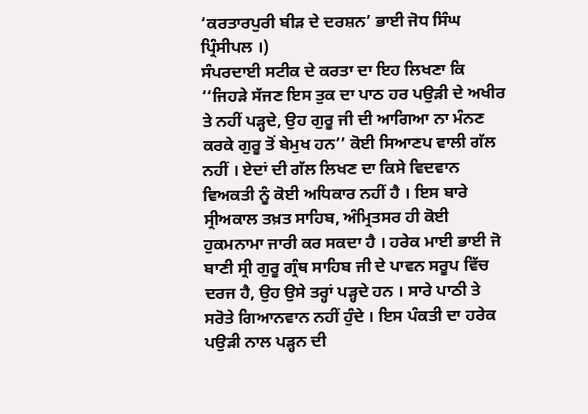‘ਕਰਤਾਰਪੁਰੀ ਬੀੜ ਦੇ ਦਰਸ਼ਨ’ ਭਾਈ ਜੋਧ ਸਿੰਘ ਪ੍ਰਿੰਸੀਪਲ ।)
ਸੰਪਰਦਾਈ ਸਟੀਕ ਦੇ ਕਰਤਾ ਦਾ ਇਹ ਲਿਖਣਾ ਕਿ ‘‘ਜਿਹੜੇ ਸੱਜਣ ਇਸ ਤੁਕ ਦਾ ਪਾਠ ਹਰ ਪਉੜੀ ਦੇ ਅਖੀਰ ਤੇ ਨਹੀਂ ਪੜ੍ਹਦੇ, ਉਹ ਗੁਰੂ ਜੀ ਦੀ ਆਗਿਆ ਨਾ ਮੰਨਣ ਕਰਕੇ ਗੁਰੂ ਤੋਂ ਬੇਮੁਖ ਹਨ’’ ਕੋਈ ਸਿਆਣਪ ਵਾਲੀ ਗੱਲ ਨਹੀਂ । ਏਦਾਂ ਦੀ ਗੱਲ ਲਿਖਣ ਦਾ ਕਿਸੇ ਵਿਦਵਾਨ ਵਿਅਕਤੀ ਨੂੰ ਕੋਈ ਅਧਿਕਾਰ ਨਹੀਂ ਹੈ । ਇਸ ਬਾਰੇ ਸ੍ਰੀਅਕਾਲ ਤਖ਼ਤ ਸਾਹਿਬ, ਅੰਮ੍ਰਿਤਸਰ ਹੀ ਕੋਈ ਹੁਕਮਨਾਮਾ ਜਾਰੀ ਕਰ ਸਕਦਾ ਹੈ । ਹਰੇਕ ਮਾਈ ਭਾਈ ਜੋ ਬਾਣੀ ਸ੍ਰੀ ਗੁਰੂ ਗ੍ਰੰਥ ਸਾਹਿਬ ਜੀ ਦੇ ਪਾਵਨ ਸਰੂਪ ਵਿੱਚ ਦਰਜ ਹੈ, ਉਹ ਉਸੇ ਤਰ੍ਹਾਂ ਪੜ੍ਹਦੇ ਹਨ । ਸਾਰੇ ਪਾਠੀ ਤੇ ਸਰੋਤੇ ਗਿਆਨਵਾਨ ਨਹੀਂ ਹੁੰਦੇ । ਇਸ ਪੰਕਤੀ ਦਾ ਹਰੇਕ ਪਉੜੀ ਨਾਲ ਪੜ੍ਹਨ ਦੀ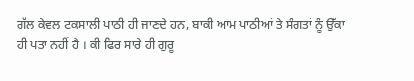ਗੱਲ ਕੇਵਲ ਟਕਸਾਲੀ ਪਾਠੀ ਹੀ ਜਾਣਦੇ ਹਨ, ਬਾਕੀ ਆਮ ਪਾਠੀਆਂ ਤੇ ਸੰਗਤਾਂ ਨੂੰ ਉੱਕਾ ਹੀ ਪਤਾ ਨਹੀਂ ਹੈ । ਕੀ ਫਿਰ ਸਾਰੇ ਹੀ ਗੁਰੂ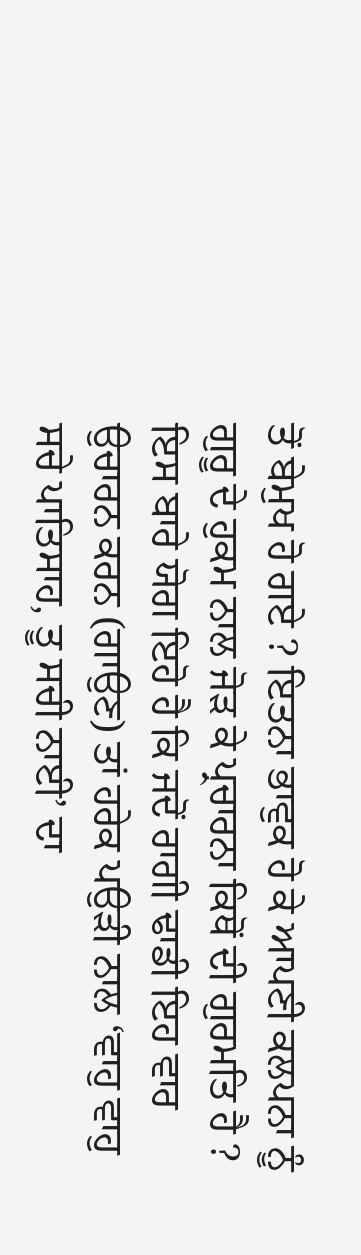ਤੋਂ ਬੇਮੁਖ ਹੋ ਗਏ ? ਇਤਨਾ ਭਾਵੁਕ ਹੋ ਕੇ ਆਪਣੀ ਕਲਪਨਾ ਨੂੰ ਗੁਰੂ ਦੇ ਹੁਕਮ ਨਾਲ ਜੋੜ ਕੇ ਪ੍ਰਚਾਰਨਾ ਕਿਥੋਂ ਦੀ ਗੁਰਮਤਿ ਹੈ ? ਇਸ ਬਾਰੇ ਯੋਗ ਇਹੋ ਹੈ ਕਿ ਜਦੋਂ ਰਾਗੀ ਢਾਡੀ ਇਹ ਵਾਰ ਉਚਾਰਨ ਕਰਨ (ਗਾਉਣ) ਤਾਂ ਹਰੇਕ ਪਉੜੀ ਨਾਲ ‘ਵਾਹੁ ਵਾਹੁ ਸਚੇ ਪਾਤਿਸਾਹ, ਤੂ ਸਚੀ ਨਾਈ’ ਦਾ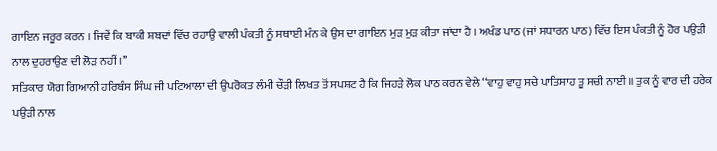ਗਾਇਨ ਜਰੂਰ ਕਰਨ । ਜਿਵੇਂ ਕਿ ਬਾਕੀ ਸ਼ਬਦਾਂ ਵਿੱਚ ਰਹਾਉ ਵਾਲੀ ਪੰਕਤੀ ਨੂੰ ਸਥਾਈ ਮੰਨ ਕੇ ਉਸ ਦਾ ਗਾਇਨ ਮੁੜ ਮੁੜ ਕੀਤਾ ਜਾਂਦਾ ਹੈ । ਅਖੰਡ ਪਾਠ (ਜਾਂ ਸਧਾਰਨ ਪਾਠ) ਵਿੱਚ ਇਸ ਪੰਕਤੀ ਨੂੰ ਹੋਰ ਪਉੜੀ ਨਾਲ ਦੁਹਰਾਉਣ ਦੀ ਲੋੜ ਨਹੀਂ ।’’
ਸਤਿਕਾਰ ਯੋਗ ਗਿਆਨੀ ਹਰਿਬੰਸ ਸਿੰਘ ਜੀ ਪਟਿਆਲਾ ਦੀ ਉਪਰੋਕਤ ਲੰਮੀ ਚੌੜੀ ਲਿਖਤ ਤੋਂ ਸਪਸ਼ਟ ਹੈ ਕਿ ਜਿਹੜੇ ਲੋਕ ਪਾਠ ਕਰਨ ਵੇਲੇ ‘‘ਵਾਹੁ ਵਾਹੁ ਸਚੇ ਪਾਤਿਸਾਹ ਤੂ ਸਚੀ ਨਾਈ ॥ ਤੁਕ ਨੂੰ ਵਾਰ ਦੀ ਹਰੇਕ ਪਉੜੀ ਨਾਲ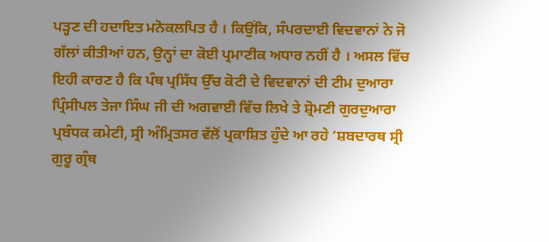ਪੜ੍ਹਣ ਦੀ ਹਦਾਇਤ ਮਨੋਕਲਪਿਤ ਹੈ । ਕਿਉਂਕਿ, ਸੰਪਰਦਾਈ ਵਿਦਵਾਨਾਂ ਨੇ ਜੋ ਗੱਲਾਂ ਕੀਤੀਆਂ ਹਨ, ਉਨ੍ਹਾਂ ਦਾ ਕੋਈ ਪ੍ਰਮਾਣੀਕ ਅਧਾਰ ਨਹੀਂ ਹੈ । ਅਸਲ ਵਿੱਚ ਇਹੀ ਕਾਰਣ ਹੈ ਕਿ ਪੰਥ ਪ੍ਰਸਿੱਧ ਉੱਚ ਕੋਟੀ ਦੇ ਵਿਦਵਾਨਾਂ ਦੀ ਟੀਮ ਦੁਆਰਾ ਪ੍ਰਿੰਸੀਪਲ ਤੇਜਾ ਸਿੰਘ ਜੀ ਦੀ ਅਗਵਾਈ ਵਿੱਚ ਲਿਖੇ ਤੇ ਸ਼੍ਰੋਮਣੀ ਗੁਰਦੁਆਰਾ ਪ੍ਰਬੰਧਕ ਕਮੇਟੀ, ਸ੍ਰੀ ਅੰਮ੍ਰਿਤਸਰ ਵੱਲੋਂ ਪ੍ਰਕਾਸ਼ਿਤ ਹੁੰਦੇ ਆ ਰਹੇ ‘ਸ਼ਬਦਾਰਥ ਸ੍ਰੀ ਗੁਰੂ ਗ੍ਰੰਥ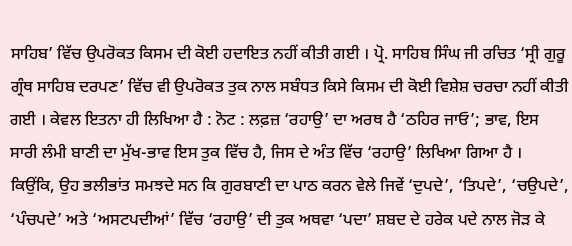ਸਾਹਿਬ’ ਵਿੱਚ ਉਪਰੋਕਤ ਕਿਸਮ ਦੀ ਕੋਈ ਹਦਾਇਤ ਨਹੀਂ ਕੀਤੀ ਗਈ । ਪ੍ਰੋ. ਸਾਹਿਬ ਸਿੰਘ ਜੀ ਰਚਿਤ ‘ਸ੍ਰੀ ਗੁਰੂ ਗ੍ਰੰਥ ਸਾਹਿਬ ਦਰਪਣ’ ਵਿੱਚ ਵੀ ਉਪਰੋਕਤ ਤੁਕ ਨਾਲ ਸਬੰਧਤ ਕਿਸੇ ਕਿਸਮ ਦੀ ਕੋਈ ਵਿਸ਼ੇਸ਼ ਚਰਚਾ ਨਹੀਂ ਕੀਤੀ ਗਈ । ਕੇਵਲ ਇਤਨਾ ਹੀ ਲਿਖਿਆ ਹੈ : ਨੋਟ : ਲਫ਼ਜ਼ ‘ਰਹਾਉ’ ਦਾ ਅਰਥ ਹੈ ‘ਠਹਿਰ ਜਾਓ’; ਭਾਵ, ਇਸ ਸਾਰੀ ਲੰਮੀ ਬਾਣੀ ਦਾ ਮੁੱਖ-ਭਾਵ ਇਸ ਤੁਕ ਵਿੱਚ ਹੈ, ਜਿਸ ਦੇ ਅੰਤ ਵਿੱਚ ‘ਰਹਾਉ’ ਲਿਖਿਆ ਗਿਆ ਹੈ ।
ਕਿਉਂਕਿ, ਉਹ ਭਲੀਭਾਂਤ ਸਮਝਦੇ ਸਨ ਕਿ ਗੁਰਬਾਣੀ ਦਾ ਪਾਠ ਕਰਨ ਵੇਲੇ ਜਿਵੇਂ ‘ਦੁਪਦੇ’, ‘ਤਿਪਦੇ’, ‘ਚਉਪਦੇ’, ‘ਪੰਚਪਦੇ’ ਅਤੇ ‘ਅਸਟਪਦੀਆਂ’ ਵਿੱਚ ‘ਰਹਾਉ’ ਦੀ ਤੁਕ ਅਥਵਾ ‘ਪਦਾ’ ਸ਼ਬਦ ਦੇ ਹਰੇਕ ਪਦੇ ਨਾਲ ਜੋੜ ਕੇ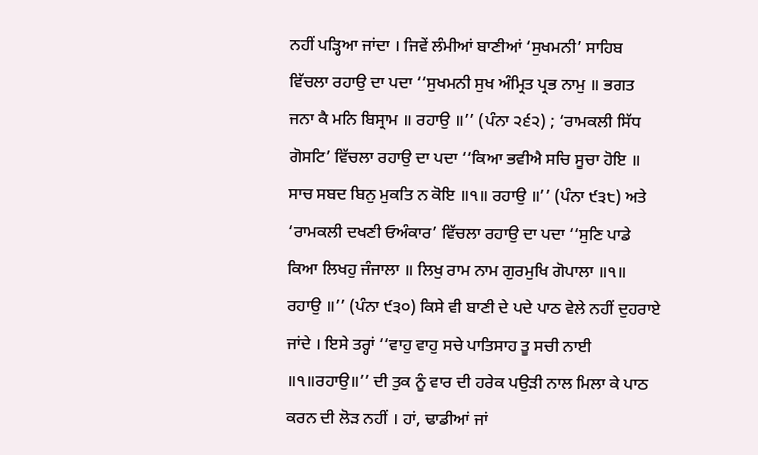ਨਹੀਂ ਪੜ੍ਹਿਆ ਜਾਂਦਾ । ਜਿਵੇਂ ਲੰਮੀਆਂ ਬਾਣੀਆਂ ‘ਸੁਖਮਨੀ’ ਸਾਹਿਬ ਵਿੱਚਲਾ ਰਹਾਉ ਦਾ ਪਦਾ ‘‘ਸੁਖਮਨੀ ਸੁਖ ਅੰਮ੍ਰਿਤ ਪ੍ਰਭ ਨਾਮੁ ॥ ਭਗਤ ਜਨਾ ਕੈ ਮਨਿ ਬਿਸ੍ਰਾਮ ॥ ਰਹਾਉ ॥’’ (ਪੰਨਾ ੨੬੨) ; ‘ਰਾਮਕਲੀ ਸਿੱਧ ਗੋਸਟਿ’ ਵਿੱਚਲਾ ਰਹਾਉ ਦਾ ਪਦਾ ‘‘ਕਿਆ ਭਵੀਐ ਸਚਿ ਸੂਚਾ ਹੋਇ ॥ ਸਾਚ ਸਬਦ ਬਿਨੁ ਮੁਕਤਿ ਨ ਕੋਇ ॥੧॥ ਰਹਾਉ ॥’’ (ਪੰਨਾ ੯੩੮) ਅਤੇ ‘ਰਾਮਕਲੀ ਦਖਣੀ ਓਅੰਕਾਰ’ ਵਿੱਚਲਾ ਰਹਾਉ ਦਾ ਪਦਾ ‘‘ਸੁਣਿ ਪਾਡੇ ਕਿਆ ਲਿਖਹੁ ਜੰਜਾਲਾ ॥ ਲਿਖੁ ਰਾਮ ਨਾਮ ਗੁਰਮੁਖਿ ਗੋਪਾਲਾ ॥੧॥ ਰਹਾਉ ॥’’ (ਪੰਨਾ ੯੩੦) ਕਿਸੇ ਵੀ ਬਾਣੀ ਦੇ ਪਦੇ ਪਾਠ ਵੇਲੇ ਨਹੀਂ ਦੁਹਰਾਏ ਜਾਂਦੇ । ਇਸੇ ਤਰ੍ਹਾਂ ‘‘ਵਾਹੁ ਵਾਹੁ ਸਚੇ ਪਾਤਿਸਾਹ ਤੂ ਸਚੀ ਨਾਈ ॥੧॥ਰਹਾਉ॥’’ ਦੀ ਤੁਕ ਨੂੰ ਵਾਰ ਦੀ ਹਰੇਕ ਪਉੜੀ ਨਾਲ ਮਿਲਾ ਕੇ ਪਾਠ ਕਰਨ ਦੀ ਲੋੜ ਨਹੀਂ । ਹਾਂ, ਢਾਡੀਆਂ ਜਾਂ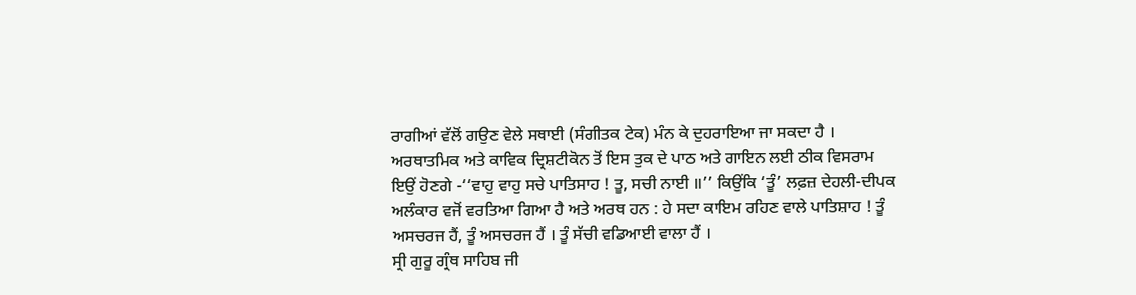ਰਾਗੀਆਂ ਵੱਲੋਂ ਗਉਣ ਵੇਲੇ ਸਥਾਈ (ਸੰਗੀਤਕ ਟੇਕ) ਮੰਨ ਕੇ ਦੁਹਰਾਇਆ ਜਾ ਸਕਦਾ ਹੈ । ਅਰਥਾਤਮਿਕ ਅਤੇ ਕਾਵਿਕ ਦ੍ਰਿਸ਼ਟੀਕੋਨ ਤੋਂ ਇਸ ਤੁਕ ਦੇ ਪਾਠ ਅਤੇ ਗਾਇਨ ਲਈ ਠੀਕ ਵਿਸਰਾਮ ਇਉਂ ਹੋਣਗੇ -‘‘ਵਾਹੁ ਵਾਹੁ ਸਚੇ ਪਾਤਿਸਾਹ ! ਤੂ, ਸਚੀ ਨਾਈ ॥’’ ਕਿਉਂਕਿ ‘ਤੂੰ’ ਲਫ਼ਜ਼ ਦੇਹਲੀ-ਦੀਪਕ ਅਲੰਕਾਰ ਵਜੋਂ ਵਰਤਿਆ ਗਿਆ ਹੈ ਅਤੇ ਅਰਥ ਹਨ : ਹੇ ਸਦਾ ਕਾਇਮ ਰਹਿਣ ਵਾਲੇ ਪਾਤਿਸ਼ਾਹ ! ਤੂੰ ਅਸਚਰਜ ਹੈਂ, ਤੂੰ ਅਸਚਰਜ ਹੈਂ । ਤੂੰ ਸੱਚੀ ਵਡਿਆਈ ਵਾਲਾ ਹੈਂ ।
ਸ੍ਰੀ ਗੁਰੂ ਗ੍ਰੰਥ ਸਾਹਿਬ ਜੀ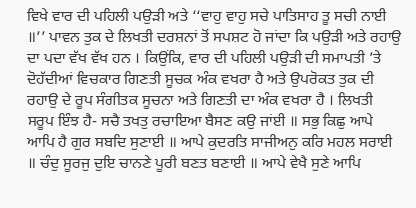ਵਿਖੇ ਵਾਰ ਦੀ ਪਹਿਲੀ ਪਉੜੀ ਅਤੇ ‘‘ਵਾਹੁ ਵਾਹੁ ਸਚੇ ਪਾਤਿਸਾਹ ਤੂ ਸਚੀ ਨਾਈ ॥’’ ਪਾਵਨ ਤੁਕ ਦੇ ਲਿਖਤੀ ਦਰਸ਼ਨਾਂ ਤੋਂ ਸਪਸ਼ਟ ਹੋ ਜਾਂਦਾ ਕਿ ਪਉੜੀ ਅਤੇ ਰਹਾਉ ਦਾ ਪਦਾ ਵੱਖ ਵੱਖ ਹਨ । ਕਿਉਂਕਿ, ਵਾਰ ਦੀ ਪਹਿਲੀ ਪਉੜੀ ਦੀ ਸਮਾਪਤੀ ’ਤੇ ਦੋਹੱਦੀਆਂ ਵਿਚਕਾਰ ਗਿਣਤੀ ਸੂਚਕ ਅੰਕ ਵਖਰਾ ਹੈ ਅਤੇ ਉਪਰੋਕਤ ਤੁਕ ਦੀ ਰਹਾਉ ਦੇ ਰੂਪ ਸੰਗੀਤਕ ਸੂਚਨਾ ਅਤੇ ਗਿਣਤੀ ਦਾ ਅੰਕ ਵਖਰਾ ਹੈ । ਲਿਖਤੀ ਸਰੂਪ ਇੰਝ ਹੈ- ਸਚੈ ਤਖਤੁ ਰਚਾਇਆ ਬੈਸਣ ਕਉ ਜਾਂਈ ॥ ਸਭੁ ਕਿਛੁ ਆਪੇ ਆਪਿ ਹੈ ਗੁਰ ਸਬਦਿ ਸੁਣਾਈ ॥ ਆਪੇ ਕੁਦਰਤਿ ਸਾਜੀਅਨੁ ਕਰਿ ਮਹਲ ਸਰਾਈ ॥ ਚੰਦੁ ਸੂਰਜੁ ਦੁਇ ਚਾਨਣੇ ਪੂਰੀ ਬਣਤ ਬਣਾਈ ॥ ਆਪੇ ਵੇਖੈ ਸੁਣੇ ਆਪਿ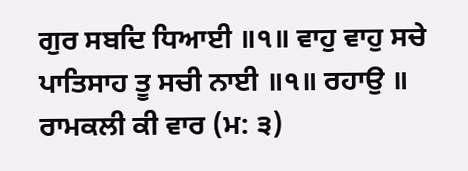ਗੁਰ ਸਬਦਿ ਧਿਆਈ ॥੧॥ ਵਾਹੁ ਵਾਹੁ ਸਚੇ ਪਾਤਿਸਾਹ ਤੂ ਸਚੀ ਨਾਈ ॥੧॥ ਰਹਾਉ ॥ ਰਾਮਕਲੀ ਕੀ ਵਾਰ (ਮ: ੩)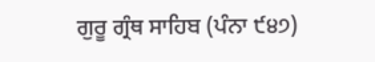ਗੁਰੂ ਗ੍ਰੰਥ ਸਾਹਿਬ (ਪੰਨਾ ੯੪੭)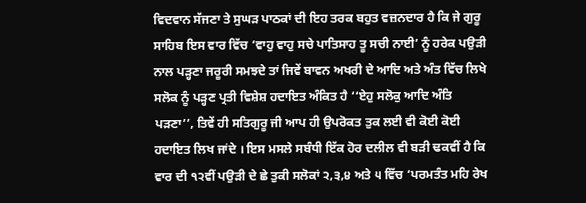ਵਿਦਵਾਨ ਸੱਜਣਾ ਤੇ ਸੁਘੜ ਪਾਠਕਾਂ ਦੀ ਇਹ ਤਰਕ ਬਹੁਤ ਵਜ਼ਨਦਾਰ ਹੈ ਕਿ ਜੇ ਗੁਰੂ ਸਾਹਿਬ ਇਸ ਵਾਰ ਵਿੱਚ ‘ਵਾਹੁ ਵਾਹੁ ਸਚੇ ਪਾਤਿਸਾਹ ਤੂ ਸਚੀ ਨਾਈ’ ਨੂੰ ਹਰੇਕ ਪਉੜੀ ਨਾਲ ਪੜ੍ਹਣਾ ਜਰੂਰੀ ਸਮਝਦੇ ਤਾਂ ਜਿਵੇਂ ਬਾਵਨ ਅਖਰੀ ਦੇ ਆਦਿ ਅਤੇ ਅੰਤ ਵਿੱਚ ਲਿਖੇ ਸਲੋਕ ਨੂੰ ਪੜ੍ਹਣ ਪ੍ਰਤੀ ਵਿਸ਼ੇਸ਼ ਹਦਾਇਤ ਅੰਕਿਤ ਹੈ ‘‘ਏਹੁ ਸਲੋਕੁ ਆਦਿ ਅੰਤਿ ਪੜਣਾ’’, ਤਿਵੇਂ ਹੀ ਸਤਿਗੁਰੂ ਜੀ ਆਪ ਹੀ ਉਪਰੋਕਤ ਤੁਕ ਲਈ ਵੀ ਕੋਈ ਕੋਈ ਹਦਾਇਤ ਲਿਖ ਜਾਂਦੇ । ਇਸ ਮਸਲੇ ਸਬੰਧੀ ਇੱਕ ਹੋਰ ਦਲੀਲ ਵੀ ਬੜੀ ਢਕਵੀਂ ਹੈ ਕਿ ਵਾਰ ਦੀ ੧੨ਵੀਂ ਪਉੜੀ ਦੇ ਛੇ ਤੁਕੀ ਸਲੋਕਾਂ ੨,੩,੪ ਅਤੇ ੫ ਵਿੱਚ ‘ਪਰਮਤੰਤ ਮਹਿ ਰੇਖ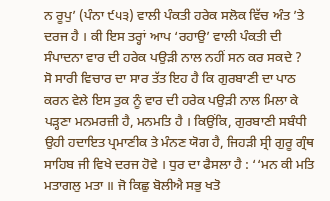ਨ ਰੂਪੁ’ (ਪੰਨਾ ੯੫੩) ਵਾਲੀ ਪੰਕਤੀ ਹਰੇਕ ਸਲੋਕ ਵਿੱਚ ਅੰਤ ’ਤੇ ਦਰਜ ਹੈ । ਕੀ ਇਸ ਤਰ੍ਹਾਂ ਆਪ ‘ਰਹਾਉ’ ਵਾਲੀ ਪੰਕਤੀ ਦੀ ਸੰਪਾਦਨਾ ਵਾਰ ਦੀ ਹਰੇਕ ਪਉੜੀ ਨਾਲ ਨਹੀਂ ਸਨ ਕਰ ਸਕਦੇ ?
ਸੋ ਸਾਰੀ ਵਿਚਾਰ ਦਾ ਸਾਰ ਤੱਤ ਇਹ ਹੈ ਕਿ ਗੁਰਬਾਣੀ ਦਾ ਪਾਠ ਕਰਨ ਵੇਲੇ ਇਸ ਤੁਕ ਨੂੰ ਵਾਰ ਦੀ ਹਰੇਕ ਪਉੜੀ ਨਾਲ ਮਿਲਾ ਕੇ ਪੜ੍ਹਣਾ ਮਨਮਰਜ਼ੀ ਹੈ, ਮਨਮਤਿ ਹੈ । ਕਿਉਂਕਿ, ਗੁਰਬਾਣੀ ਸਬੰਧੀ ਉਹੀ ਹਦਾਇਤ ਪ੍ਰਮਾਣੀਕ ਤੇ ਮੰਨਣ ਯੋਗ ਹੈ, ਜਿਹੜੀ ਸ੍ਰੀ ਗੁਰੂ ਗ੍ਰੰਥ ਸਾਹਿਬ ਜੀ ਵਿਖੇ ਦਰਜ ਹੋਵੇ । ਧੁਰ ਦਾ ਫੈਸਲਾ ਹੈ : ‘‘ਮਨ ਕੀ ਮਤਿ ਮਤਾਗਲੁ ਮਤਾ ॥ ਜੋ ਕਿਛੁ ਬੋਲੀਐ ਸਭੁ ਖਤੋ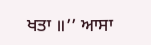ਖਤਾ ॥’’ ਆਸਾ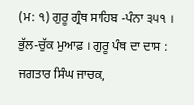(ਮ: ੧) ਗੁਰੂ ਗ੍ਰੰਥ ਸਾਹਿਬ -ਪੰਨਾ ੩੫੧ । ਭੁੱਲ-ਚੁੱਕ ਮੁਆਫ਼ । ਗੁਰੂ ਪੰਥ ਦਾ ਦਾਸ : ਜਗਤਾਰ ਸਿੰਘ ਜਾਚਕ,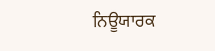ਨਿਊਯਾਰਕ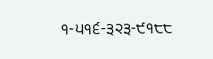੧-੫੧੬-੩੨੩-੯੧੮੮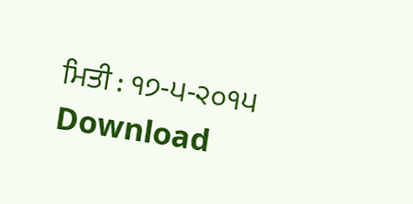ਮਿਤੀ : ੧੭-੫-੨੦੧੫
Download